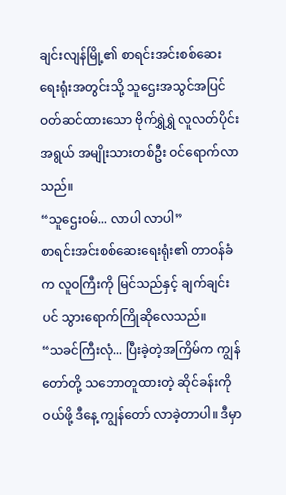ချင်းလျန်မြို့၏ စာရင်းအင်းစစ်ဆေးရေးရုံးအတွင်းသို့ သူဌေးအသွင်အပြင် ဝတ်ဆင်ထားသော ဗိုက်ရွှဲရွှဲ လူလတ်ပိုင်းအရွယ် အမျိုးသားတစ်ဦး ဝင်ရောက်လာသည်။
“သူဌေးဝမ်... လာပါ လာပါ”
စာရင်းအင်းစစ်ဆေးရေးရုံး၏ တာဝန်ခံက လူဝကြီးကို မြင်သည်နှင့် ချက်ချင်းပင် သွားရောက်ကြိုဆိုလေသည်။
“သခင်ကြီးလုံ... ပြီးခဲ့တဲ့အကြိမ်က ကျွန်တော်တို့ သဘောတူထားတဲ့ ဆိုင်ခန်းကို ဝယ်ဖို့ ဒီနေ့ ကျွန်တော် လာခဲ့တာပါ။ ဒီမှာ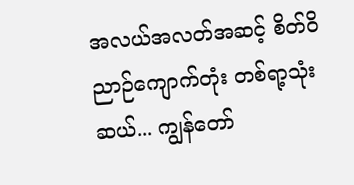အလယ်အလတ်အဆင့် စိတ်ဝိညာဉ်ကျောက်တုံး တစ်ရာ့သုံးဆယ်... ကျွန်တော်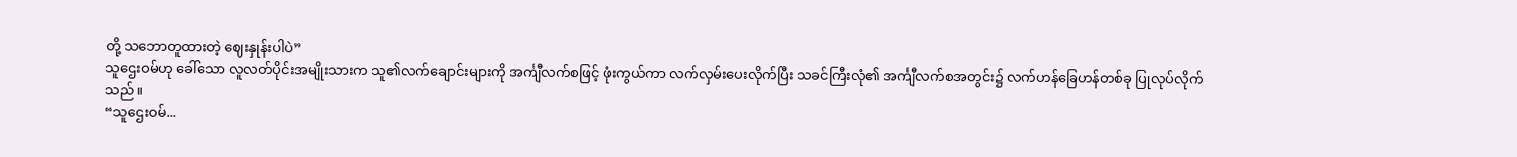တို့ သဘောတူထားတဲ့ ဈေးနှုန်းပါပဲ”
သူဌေးဝမ်ဟု ခေါ်သော လူလတ်ပိုင်းအမျိုးသားက သူ၏လက်ချောင်းများကို အင်္ကျီလက်စဖြင့် ဖုံးကွယ်ကာ လက်လှမ်းပေးလိုက်ပြီး သခင်ကြီးလုံ၏ အင်္ကျီလက်စအတွင်း၌ လက်ဟန်ခြေဟန်တစ်ခု ပြုလုပ်လိုက်သည်။
“သူဌေးဝမ်...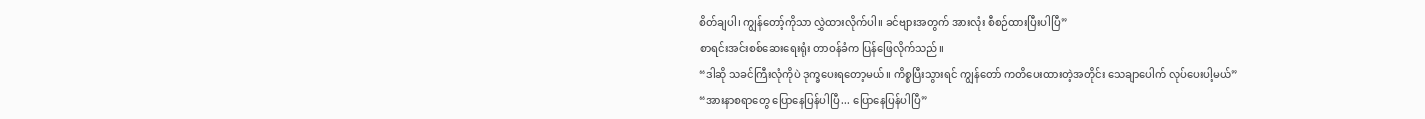စိတ်ချပါ၊ ကျွန်တော့်ကိုသာ လွှဲထားလိုက်ပါ။ ခင်ဗျားအတွက် အားလုံး စီစဉ်ထားပြီးပါပြီ”
စာရင်းအင်းစစ်ဆေးရေးရုံး တာဝန်ခံက ပြန်ဖြေလိုက်သည်။
“ဒါဆို သခင်ကြီးလုံကိုပဲ ဒုက္ခပေးရတော့မယ်။ ကိစ္စပြီးသွားရင် ကျွန်တော် ကတိပေးထားတဲ့အတိုင်း သေချာပေါက် လုပ်ပေးပါ့မယ်”
“အားနာစရာတွေ ပြောနေပြန်ပါပြီ... ပြောနေပြန်ပါပြီ”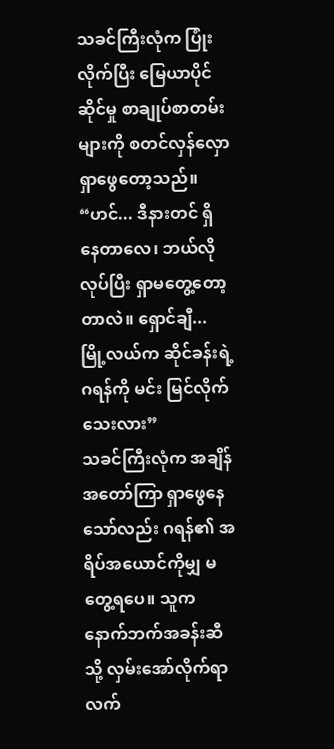သခင်ကြီးလုံက ပြုံးလိုက်ပြီး မြေယာပိုင်ဆိုင်မှု စာချုပ်စာတမ်းများကို စတင်လှန်လှောရှာဖွေတော့သည်။
“ဟင်... ဒီနားတင် ရှိနေတာလေ၊ ဘယ်လိုလုပ်ပြီး ရှာမတွေ့တော့တာလဲ။ ရှောင်ချီ... မြို့လယ်က ဆိုင်ခန်းရဲ့ ဂရန်ကို မင်း မြင်လိုက်သေးလား”
သခင်ကြီးလုံက အချိန်အတော်ကြာ ရှာဖွေနေသော်လည်း ဂရန်၏ အရိပ်အယောင်ကိုမျှ မတွေ့ရပေ။ သူက နောက်ဘက်အခန်းဆီသို့ လှမ်းအော်လိုက်ရာ လက်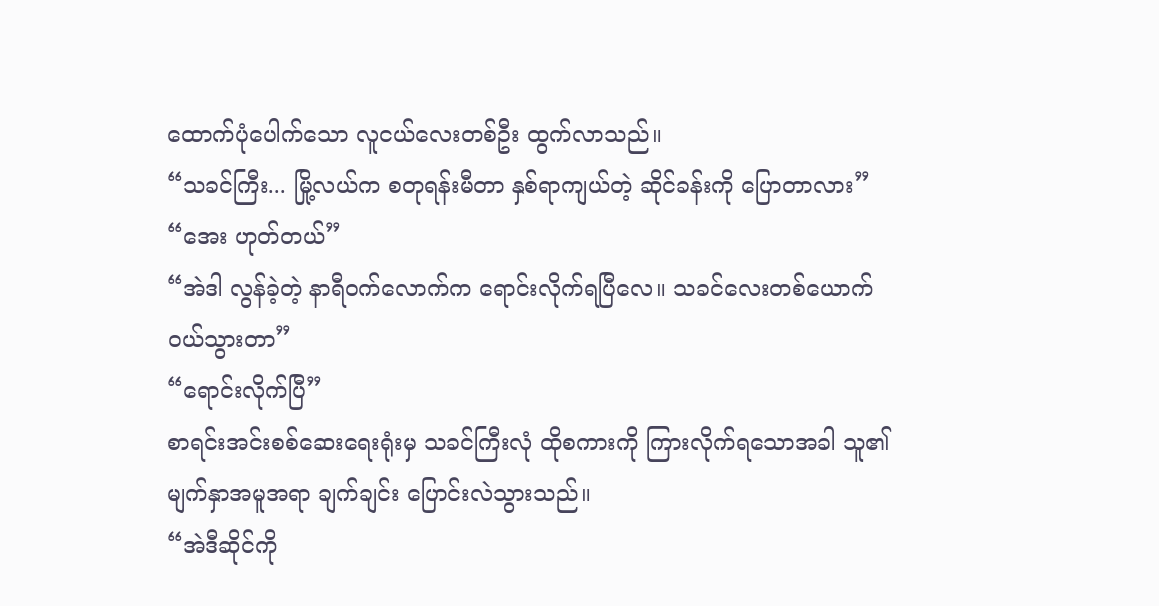ထောက်ပုံပေါက်သော လူငယ်လေးတစ်ဦး ထွက်လာသည်။
“သခင်ကြီး... မြို့လယ်က စတုရန်းမီတာ နှစ်ရာကျယ်တဲ့ ဆိုင်ခန်းကို ပြောတာလား”
“အေး ဟုတ်တယ်”
“အဲဒါ လွန်ခဲ့တဲ့ နာရီဝက်လောက်က ရောင်းလိုက်ရပြီလေ။ သခင်လေးတစ်ယောက် ဝယ်သွားတာ”
“ရောင်းလိုက်ပြီ”
စာရင်းအင်းစစ်ဆေးရေးရုံးမှ သခင်ကြီးလုံ ထိုစကားကို ကြားလိုက်ရသောအခါ သူ၏ မျက်နှာအမူအရာ ချက်ချင်း ပြောင်းလဲသွားသည်။
“အဲဒီဆိုင်ကို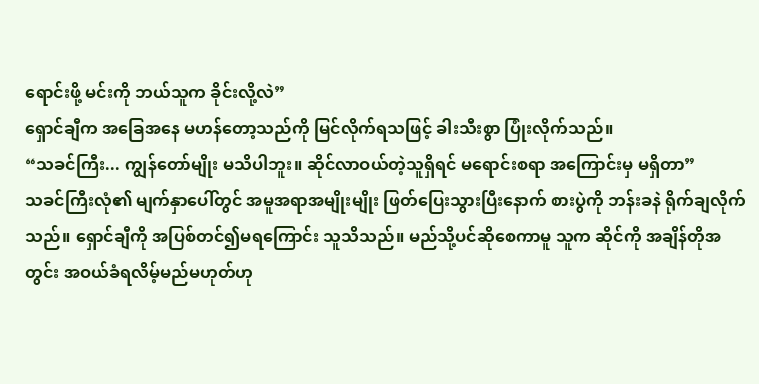ရောင်းဖို့ မင်းကို ဘယ်သူက ခိုင်းလို့လဲ”
ရှောင်ချီက အခြေအနေ မဟန်တော့သည်ကို မြင်လိုက်ရသဖြင့် ခါးသီးစွာ ပြုံးလိုက်သည်။
“သခင်ကြီး... ကျွန်တော်မျိုး မသိပါဘူး။ ဆိုင်လာဝယ်တဲ့သူရှိရင် မရောင်းစရာ အကြောင်းမှ မရှိတာ”
သခင်ကြီးလုံ၏ မျက်နှာပေါ်တွင် အမူအရာအမျိုးမျိုး ဖြတ်ပြေးသွားပြီးနောက် စားပွဲကို ဘန်းခနဲ ရိုက်ချလိုက်သည်။ ရှောင်ချီကို အပြစ်တင်၍မရကြောင်း သူသိသည်။ မည်သို့ပင်ဆိုစေကာမူ သူက ဆိုင်ကို အချိန်တိုအတွင်း အဝယ်ခံရလိမ့်မည်မဟုတ်ဟု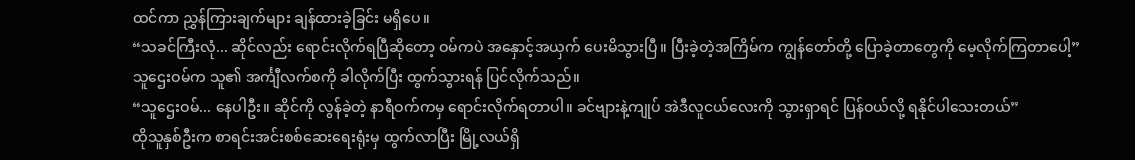ထင်ကာ ညွှန်ကြားချက်များ ချန်ထားခဲ့ခြင်း မရှိပေ။
“သခင်ကြီးလုံ... ဆိုင်လည်း ရောင်းလိုက်ရပြီဆိုတော့ ဝမ်ကပဲ အနှောင့်အယှက် ပေးမိသွားပြီ။ ပြီးခဲ့တဲ့အကြိမ်က ကျွန်တော်တို့ ပြောခဲ့တာတွေကို မေ့လိုက်ကြတာပေါ့”
သူဌေးဝမ်က သူ၏ အင်္ကျီလက်စကို ခါလိုက်ပြီး ထွက်သွားရန် ပြင်လိုက်သည်။
“သူဌေးဝမ်... နေပါဦး။ ဆိုင်ကို လွန်ခဲ့တဲ့ နာရီဝက်ကမှ ရောင်းလိုက်ရတာပါ။ ခင်ဗျားနဲ့ကျုပ် အဲဒီလူငယ်လေးကို သွားရှာရင် ပြန်ဝယ်လို့ ရနိုင်ပါသေးတယ်”
ထိုသူနှစ်ဦးက စာရင်းအင်းစစ်ဆေးရေးရုံးမှ ထွက်လာပြီး မြို့လယ်ရှိ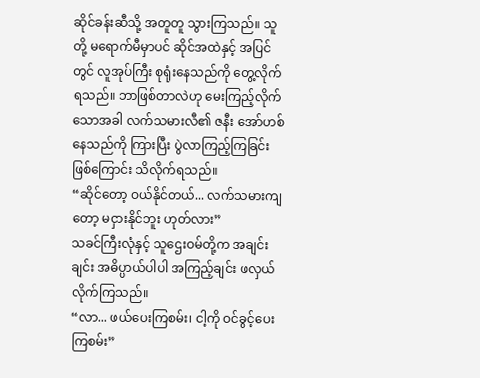ဆိုင်ခန်းဆီသို့ အတူတူ သွားကြသည်။ သူတို့ မရောက်မီမှာပင် ဆိုင်အထဲနှင့် အပြင်တွင် လူအုပ်ကြီး စုရုံးနေသည်ကို တွေ့လိုက်ရသည်။ ဘာဖြစ်တာလဲဟု မေးကြည့်လိုက်သောအခါ လက်သမားလီ၏ ဇနီး အော်ဟစ်နေသည်ကို ကြားပြီး ပွဲလာကြည့်ကြခြင်း ဖြစ်ကြောင်း သိလိုက်ရသည်။
“ဆိုင်တော့ ဝယ်နိုင်တယ်... လက်သမားကျတော့ မငှားနိုင်ဘူး ဟုတ်လား”
သခင်ကြီးလုံနှင့် သူဌေးဝမ်တို့က အချင်းချင်း အဓိပ္ပာယ်ပါပါ အကြည့်ချင်း ဖလှယ်လိုက်ကြသည်။
“လာ... ဖယ်ပေးကြစမ်း၊ ငါ့ကို ဝင်ခွင့်ပေးကြစမ်း”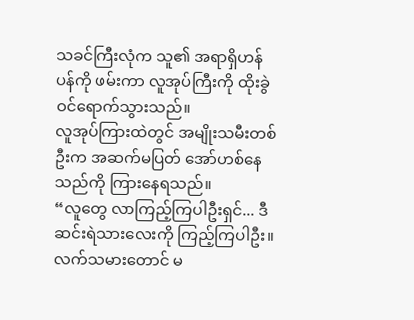သခင်ကြီးလုံက သူ၏ အရာရှိဟန်ပန်ကို ဖမ်းကာ လူအုပ်ကြီးကို ထိုးခွဲဝင်ရောက်သွားသည်။
လူအုပ်ကြားထဲတွင် အမျိုးသမီးတစ်ဦးက အဆက်မပြတ် အော်ဟစ်နေသည်ကို ကြားနေရသည်။
“လူတွေ လာကြည့်ကြပါဦးရှင်... ဒီဆင်းရဲသားလေးကို ကြည့်ကြပါဦး။ လက်သမားတောင် မ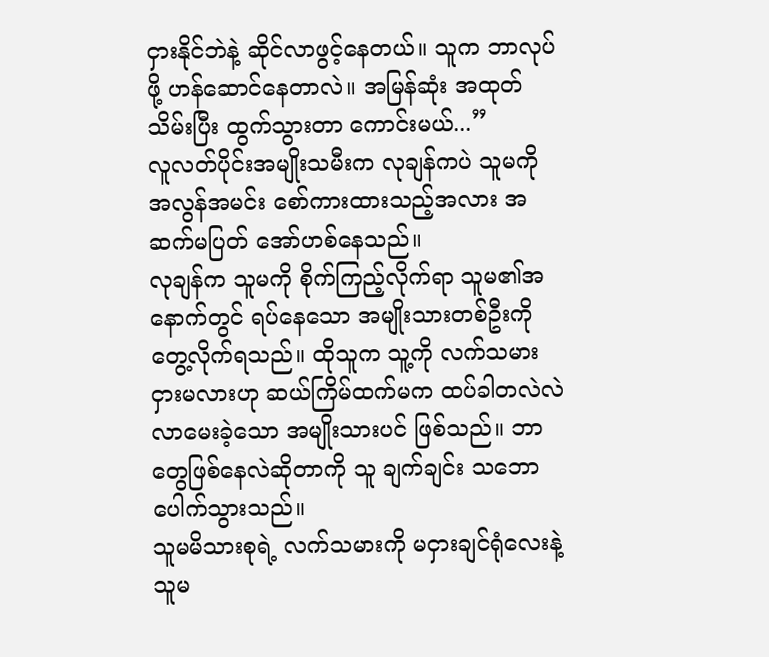ငှားနိုင်ဘဲနဲ့ ဆိုင်လာဖွင့်နေတယ်။ သူက ဘာလုပ်ဖို့ ဟန်ဆောင်နေတာလဲ။ အမြန်ဆုံး အထုတ်သိမ်းပြီး ထွက်သွားတာ ကောင်းမယ်...”
လူလတ်ပိုင်းအမျိုးသမီးက လုချန်ကပဲ သူမကို အလွန်အမင်း စော်ကားထားသည့်အလား အဆက်မပြတ် အော်ဟစ်နေသည်။
လုချန်က သူမကို စိုက်ကြည့်လိုက်ရာ သူမ၏အနောက်တွင် ရပ်နေသော အမျိုးသားတစ်ဦးကို တွေ့လိုက်ရသည်။ ထိုသူက သူ့ကို လက်သမားငှားမလားဟု ဆယ်ကြိမ်ထက်မက ထပ်ခါတလဲလဲ လာမေးခဲ့သော အမျိုးသားပင် ဖြစ်သည်။ ဘာတွေဖြစ်နေလဲဆိုတာကို သူ ချက်ချင်း သဘောပေါက်သွားသည်။
သူမမိသားစုရဲ့ လက်သမားကို မငှားချင်ရုံလေးနဲ့ သူမ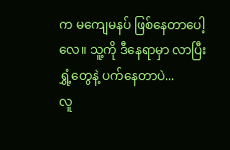က မကျေမနပ် ဖြစ်နေတာပေါ့လေ။ သူ့ကို ဒီနေရာမှာ လာပြီး ရွှံ့တွေနဲ့ ပက်နေတာပဲ...
လူ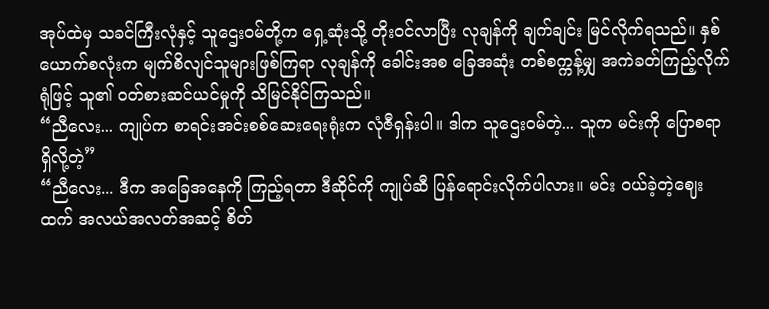အုပ်ထဲမှ သခင်ကြီးလုံနှင့် သူဌေးဝမ်တို့က ရှေ့ဆုံးသို့ တိုးဝင်လာပြီး လုချန်ကို ချက်ချင်း မြင်လိုက်ရသည်။ နှစ်ယောက်စလုံးက မျက်စိလျင်သူများဖြစ်ကြရာ လုချန်ကို ခေါင်းအစ ခြေအဆုံး တစ်စက္ကန့်မျှ အကဲခတ်ကြည့်လိုက်ရုံဖြင့် သူ၏ ဝတ်စားဆင်ယင်မှုကို သိမြင်နိုင်ကြသည်။
“ညီလေး... ကျုပ်က စာရင်းအင်းစစ်ဆေးရေးရုံးက လုံဇီရှန်းပါ။ ဒါက သူဌေးဝမ်တဲ့... သူက မင်းကို ပြောစရာရှိလို့တဲ့”
“ညီလေး... ဒီက အခြေအနေကို ကြည့်ရတာ ဒီဆိုင်ကို ကျုပ်ဆီ ပြန်ရောင်းလိုက်ပါလား။ မင်း ဝယ်ခဲ့တဲ့ဈေးထက် အလယ်အလတ်အဆင့် စိတ်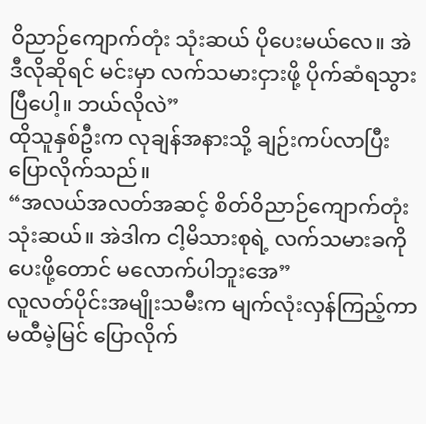ဝိညာဉ်ကျောက်တုံး သုံးဆယ် ပိုပေးမယ်လေ။ အဲဒီလိုဆိုရင် မင်းမှာ လက်သမားငှားဖို့ ပိုက်ဆံရသွားပြီပေါ့။ ဘယ်လိုလဲ”
ထိုသူနှစ်ဦးက လုချန်အနားသို့ ချဉ်းကပ်လာပြီး ပြောလိုက်သည်။
“အလယ်အလတ်အဆင့် စိတ်ဝိညာဉ်ကျောက်တုံး သုံးဆယ်။ အဲဒါက ငါ့မိသားစုရဲ့ လက်သမားခကို ပေးဖို့တောင် မလောက်ပါဘူးအေ”
လူလတ်ပိုင်းအမျိုးသမီးက မျက်လုံးလှန်ကြည့်ကာ မထီမဲ့မြင် ပြောလိုက်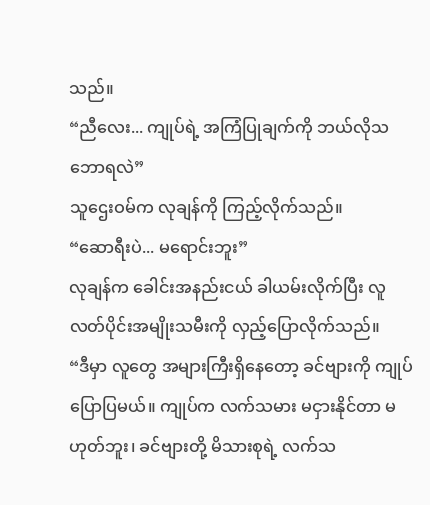သည်။
“ညီလေး... ကျုပ်ရဲ့ အကြံပြုချက်ကို ဘယ်လိုသဘောရလဲ”
သူဌေးဝမ်က လုချန်ကို ကြည့်လိုက်သည်။
“ဆောရီးပဲ... မရောင်းဘူး”
လုချန်က ခေါင်းအနည်းငယ် ခါယမ်းလိုက်ပြီး လူလတ်ပိုင်းအမျိုးသမီးကို လှည့်ပြောလိုက်သည်။
“ဒီမှာ လူတွေ အများကြီးရှိနေတော့ ခင်ဗျားကို ကျုပ် ပြောပြမယ်။ ကျုပ်က လက်သမား မငှားနိုင်တာ မဟုတ်ဘူး၊ ခင်ဗျားတို့ မိသားစုရဲ့ လက်သ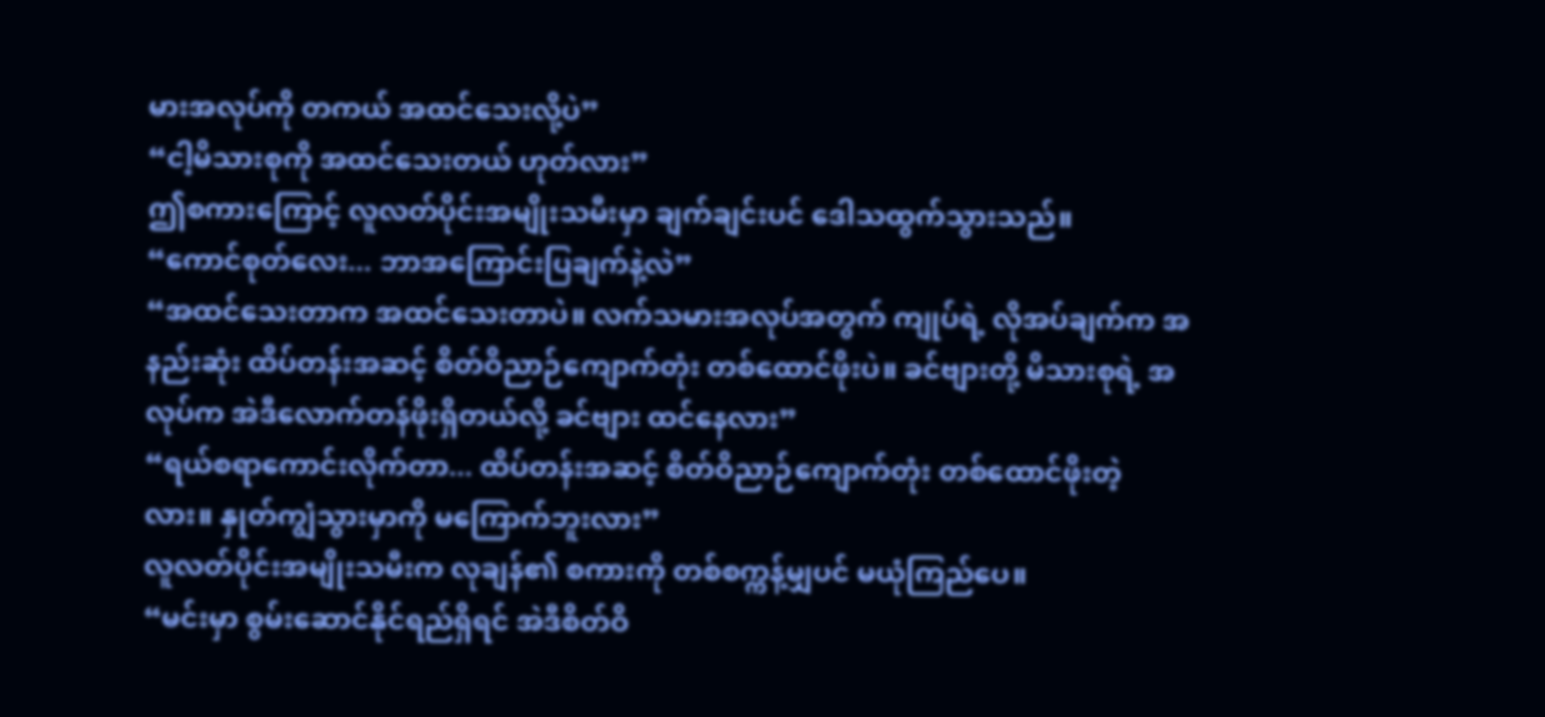မားအလုပ်ကို တကယ် အထင်သေးလို့ပဲ”
“ငါ့မိသားစုကို အထင်သေးတယ် ဟုတ်လား”
ဤစကားကြောင့် လူလတ်ပိုင်းအမျိုးသမီးမှာ ချက်ချင်းပင် ဒေါသထွက်သွားသည်။
“ကောင်စုတ်လေး... ဘာအကြောင်းပြချက်နဲ့လဲ”
“အထင်သေးတာက အထင်သေးတာပဲ။ လက်သမားအလုပ်အတွက် ကျုပ်ရဲ့ လိုအပ်ချက်က အနည်းဆုံး ထိပ်တန်းအဆင့် စိတ်ဝိညာဉ်ကျောက်တုံး တစ်ထောင်ဖိုးပဲ။ ခင်ဗျားတို့ မိသားစုရဲ့ အလုပ်က အဲဒီလောက်တန်ဖိုးရှိတယ်လို့ ခင်ဗျား ထင်နေလား”
“ရယ်စရာကောင်းလိုက်တာ... ထိပ်တန်းအဆင့် စိတ်ဝိညာဉ်ကျောက်တုံး တစ်ထောင်ဖိုးတဲ့လား။ နှုတ်ကျွံသွားမှာကို မကြောက်ဘူးလား”
လူလတ်ပိုင်းအမျိုးသမီးက လုချန်၏ စကားကို တစ်စက္ကန့်မျှပင် မယုံကြည်ပေ။
“မင်းမှာ စွမ်းဆောင်နိုင်ရည်ရှိရင် အဲဒီစိတ်ဝိ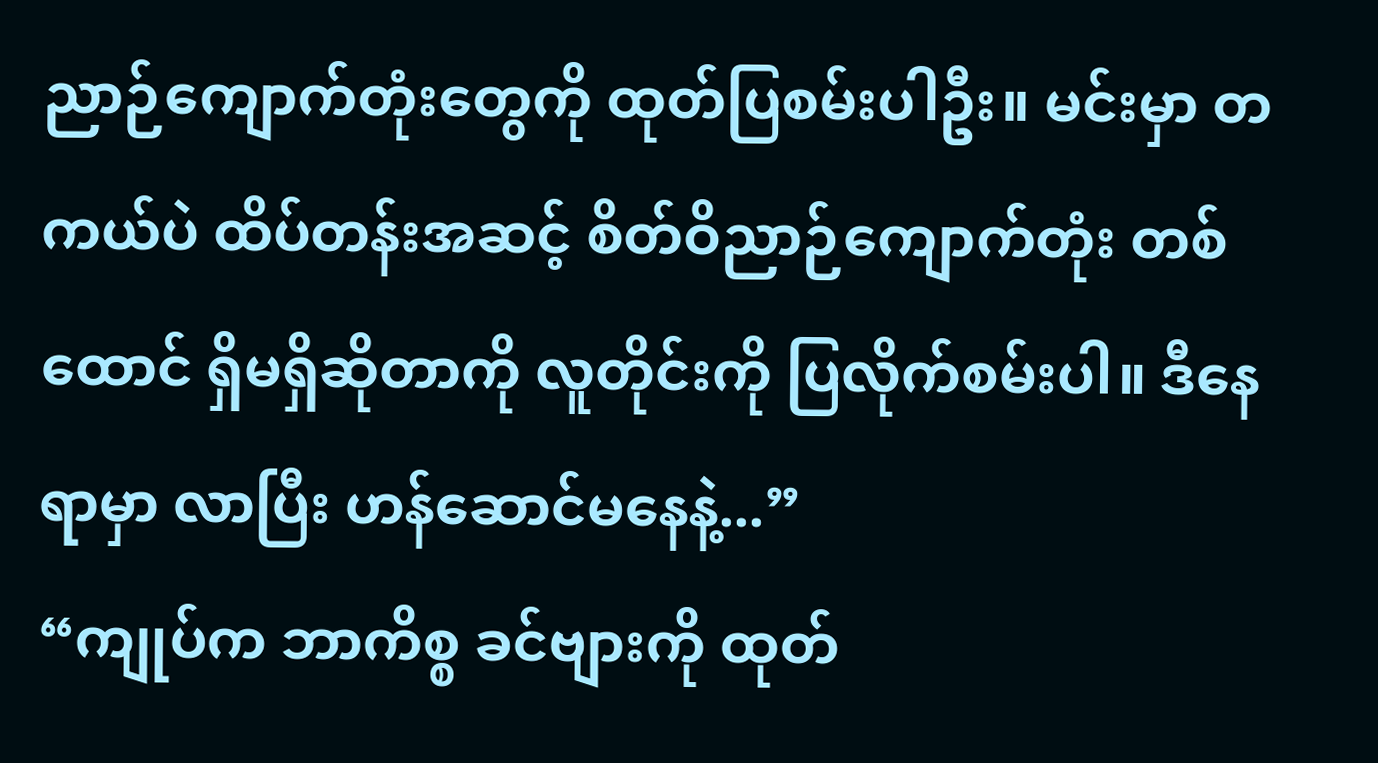ညာဉ်ကျောက်တုံးတွေကို ထုတ်ပြစမ်းပါဦး။ မင်းမှာ တကယ်ပဲ ထိပ်တန်းအဆင့် စိတ်ဝိညာဉ်ကျောက်တုံး တစ်ထောင် ရှိမရှိဆိုတာကို လူတိုင်းကို ပြလိုက်စမ်းပါ။ ဒီနေရာမှာ လာပြီး ဟန်ဆောင်မနေနဲ့...”
“ကျုပ်က ဘာကိစ္စ ခင်ဗျားကို ထုတ်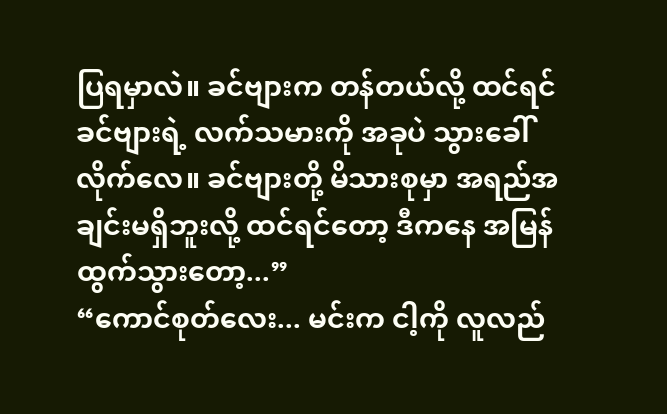ပြရမှာလဲ။ ခင်ဗျားက တန်တယ်လို့ ထင်ရင် ခင်ဗျားရဲ့ လက်သမားကို အခုပဲ သွားခေါ်လိုက်လေ။ ခင်ဗျားတို့ မိသားစုမှာ အရည်အချင်းမရှိဘူးလို့ ထင်ရင်တော့ ဒီကနေ အမြန်ထွက်သွားတော့...”
“ကောင်စုတ်လေး... မင်းက ငါ့ကို လူလည်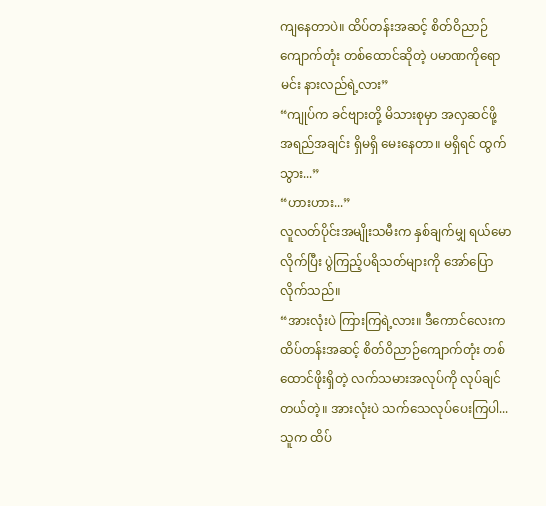ကျနေတာပဲ။ ထိပ်တန်းအဆင့် စိတ်ဝိညာဉ်ကျောက်တုံး တစ်ထောင်ဆိုတဲ့ ပမာဏကိုရော မင်း နားလည်ရဲ့လား”
“ကျုပ်က ခင်ဗျားတို့ မိသားစုမှာ အလှဆင်ဖို့ အရည်အချင်း ရှိမရှိ မေးနေတာ။ မရှိရင် ထွက်သွား...”
“ဟားဟား...”
လူလတ်ပိုင်းအမျိုးသမီးက နှစ်ချက်မျှ ရယ်မောလိုက်ပြီး ပွဲကြည့်ပရိသတ်များကို အော်ပြောလိုက်သည်။
“အားလုံးပဲ ကြားကြရဲ့လား။ ဒီကောင်လေးက ထိပ်တန်းအဆင့် စိတ်ဝိညာဉ်ကျောက်တုံး တစ်ထောင်ဖိုးရှိတဲ့ လက်သမားအလုပ်ကို လုပ်ချင်တယ်တဲ့။ အားလုံးပဲ သက်သေလုပ်ပေးကြပါ... သူက ထိပ်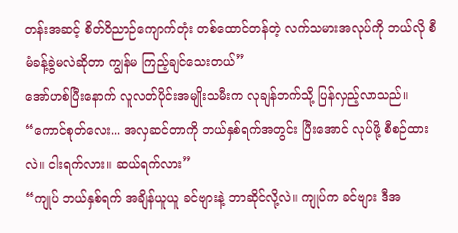တန်းအဆင့် စိတ်ဝိညာဉ်ကျောက်တုံး တစ်ထောင်တန်တဲ့ လက်သမားအလုပ်ကို ဘယ်လို စီမံခန့်ခွဲမလဲဆိုတာ ကျွန်မ ကြည့်ချင်သေးတယ်”
အော်ဟစ်ပြီးနောက် လူလတ်ပိုင်းအမျိုးသမီးက လုချန်ဘက်သို့ ပြန်လှည့်လာသည်။
“ကောင်စုတ်လေး... အလှဆင်တာကို ဘယ်နှစ်ရက်အတွင်း ပြီးအောင် လုပ်ဖို့ စီစဉ်ထားလဲ။ ငါးရက်လား။ ဆယ်ရက်လား”
“ကျုပ် ဘယ်နှစ်ရက် အချိန်ယူယူ ခင်ဗျားနဲ့ ဘာဆိုင်လို့လဲ။ ကျုပ်က ခင်ဗျား ဒီအ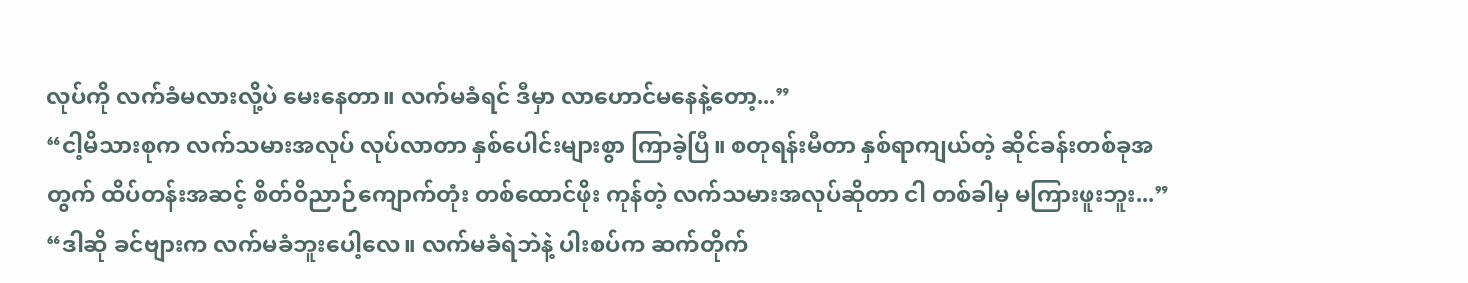လုပ်ကို လက်ခံမလားလို့ပဲ မေးနေတာ။ လက်မခံရင် ဒီမှာ လာဟောင်မနေနဲ့တော့...”
“ငါ့မိသားစုက လက်သမားအလုပ် လုပ်လာတာ နှစ်ပေါင်းများစွာ ကြာခဲ့ပြီ။ စတုရန်းမီတာ နှစ်ရာကျယ်တဲ့ ဆိုင်ခန်းတစ်ခုအတွက် ထိပ်တန်းအဆင့် စိတ်ဝိညာဉ်ကျောက်တုံး တစ်ထောင်ဖိုး ကုန်တဲ့ လက်သမားအလုပ်ဆိုတာ ငါ တစ်ခါမှ မကြားဖူးဘူး...”
“ဒါဆို ခင်ဗျားက လက်မခံဘူးပေါ့လေ။ လက်မခံရဲဘဲနဲ့ ပါးစပ်က ဆက်တိုက်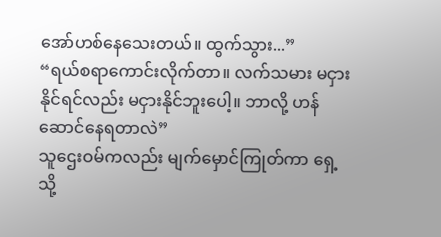အော်ဟစ်နေသေးတယ်။ ထွက်သွား...”
“ရယ်စရာကောင်းလိုက်တာ။ လက်သမား မငှားနိုင်ရင်လည်း မငှားနိုင်ဘူးပေါ့။ ဘာလို့ ဟန်ဆောင်နေရတာလဲ”
သူဌေးဝမ်ကလည်း မျက်မှောင်ကြုတ်ကာ ရှေ့သို့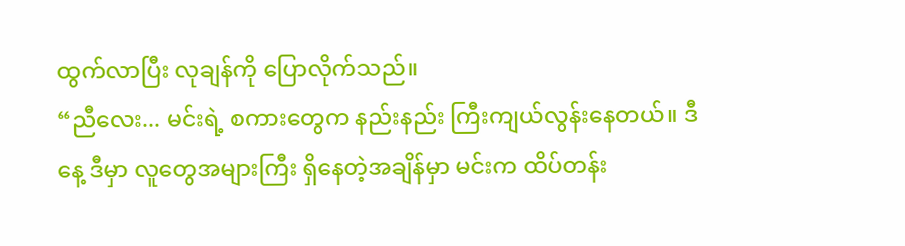ထွက်လာပြီး လုချန်ကို ပြောလိုက်သည်။
“ညီလေး... မင်းရဲ့ စကားတွေက နည်းနည်း ကြီးကျယ်လွန်းနေတယ်။ ဒီနေ့ ဒီမှာ လူတွေအများကြီး ရှိနေတဲ့အချိန်မှာ မင်းက ထိပ်တန်း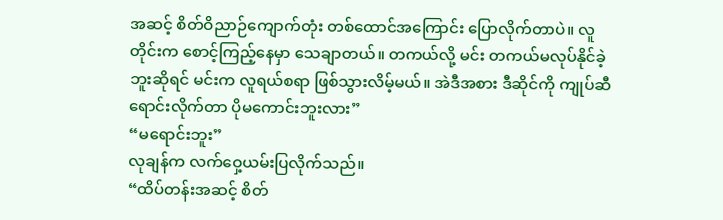အဆင့် စိတ်ဝိညာဉ်ကျောက်တုံး တစ်ထောင်အကြောင်း ပြောလိုက်တာပဲ။ လူတိုင်းက စောင့်ကြည့်နေမှာ သေချာတယ်။ တကယ်လို့ မင်း တကယ်မလုပ်နိုင်ခဲ့ဘူးဆိုရင် မင်းက လူရယ်စရာ ဖြစ်သွားလိမ့်မယ်။ အဲဒီအစား ဒီဆိုင်ကို ကျုပ်ဆီ ရောင်းလိုက်တာ ပိုမကောင်းဘူးလား”
“မရောင်းဘူး”
လုချန်က လက်ဝှေ့ယမ်းပြလိုက်သည်။
“ထိပ်တန်းအဆင့် စိတ်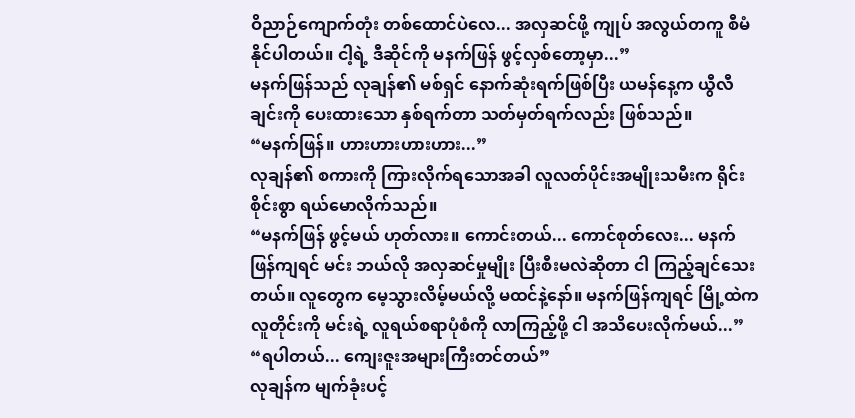ဝိညာဉ်ကျောက်တုံး တစ်ထောင်ပဲလေ... အလှဆင်ဖို့ ကျုပ် အလွယ်တကူ စီမံနိုင်ပါတယ်။ ငါ့ရဲ့ ဒီဆိုင်ကို မနက်ဖြန် ဖွင့်လှစ်တော့မှာ...”
မနက်ဖြန်သည် လုချန်၏ မစ်ရှင် နောက်ဆုံးရက်ဖြစ်ပြီး ယမန်နေ့က ယွီလီချင်းကို ပေးထားသော နှစ်ရက်တာ သတ်မှတ်ရက်လည်း ဖြစ်သည်။
“မနက်ဖြန်။ ဟားဟားဟားဟား...”
လုချန်၏ စကားကို ကြားလိုက်ရသောအခါ လူလတ်ပိုင်းအမျိုးသမီးက ရိုင်းစိုင်းစွာ ရယ်မောလိုက်သည်။
“မနက်ဖြန် ဖွင့်မယ် ဟုတ်လား။ ကောင်းတယ်... ကောင်စုတ်လေး... မနက်ဖြန်ကျရင် မင်း ဘယ်လို အလှဆင်မှုမျိုး ပြီးစီးမလဲဆိုတာ ငါ ကြည့်ချင်သေးတယ်။ လူတွေက မေ့သွားလိမ့်မယ်လို့ မထင်နဲ့နော်။ မနက်ဖြန်ကျရင် မြို့ထဲက လူတိုင်းကို မင်းရဲ့ လူရယ်စရာပုံစံကို လာကြည့်ဖို့ ငါ အသိပေးလိုက်မယ်...”
“ရပါတယ်... ကျေးဇူးအများကြီးတင်တယ်”
လုချန်က မျက်ခုံးပင့်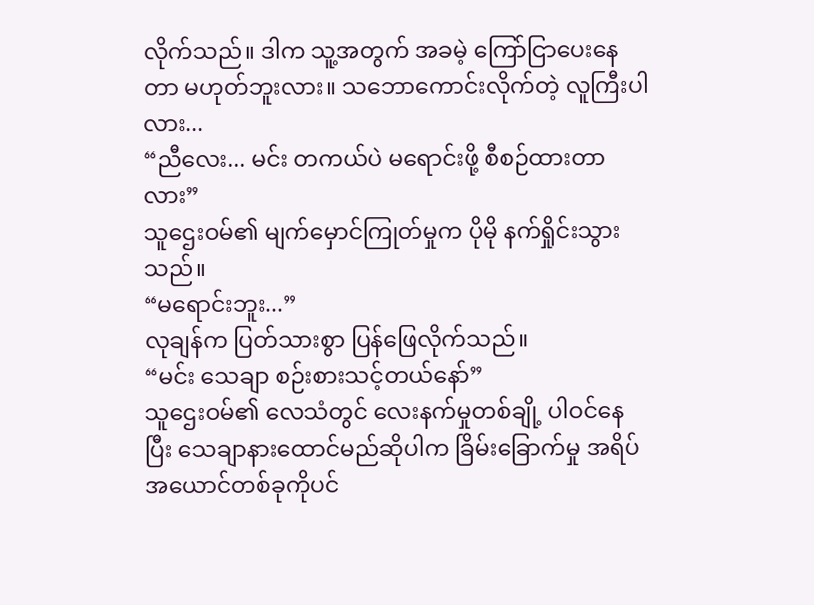လိုက်သည်။ ဒါက သူ့အတွက် အခမဲ့ ကြော်ငြာပေးနေတာ မဟုတ်ဘူးလား။ သဘောကောင်းလိုက်တဲ့ လူကြီးပါလား...
“ညီလေး... မင်း တကယ်ပဲ မရောင်းဖို့ စီစဉ်ထားတာလား”
သူဌေးဝမ်၏ မျက်မှောင်ကြုတ်မှုက ပိုမို နက်ရှိုင်းသွားသည်။
“မရောင်းဘူး...”
လုချန်က ပြတ်သားစွာ ပြန်ဖြေလိုက်သည်။
“မင်း သေချာ စဉ်းစားသင့်တယ်နော်”
သူဌေးဝမ်၏ လေသံတွင် လေးနက်မှုတစ်ချို့ ပါဝင်နေပြီး သေချာနားထောင်မည်ဆိုပါက ခြိမ်းခြောက်မှု အရိပ်အယောင်တစ်ခုကိုပင်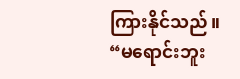ကြားနိုင်သည်။
“မရောင်းဘူး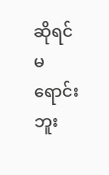ဆိုရင် မရောင်းဘူး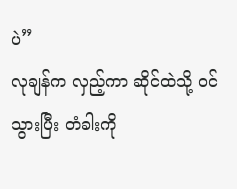ပဲ”
လုချန်က လှည့်ကာ ဆိုင်ထဲသို့ ဝင်သွားပြီး တံခါးကို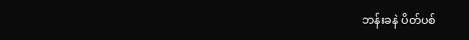ဘန်းခနဲ ပိတ်ပစ်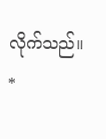လိုက်သည်။
*